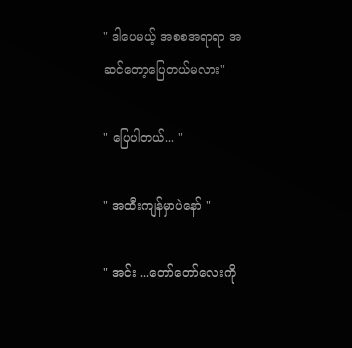" ဒါပေမယ့် အစစအရာရာ အဆင်တော့ပြေတယ်မလား"

" ပြေပါတယ်... "

" အထီးကျန်မှာပဲနော် "

" အင်း ...တော်တော်လေးကို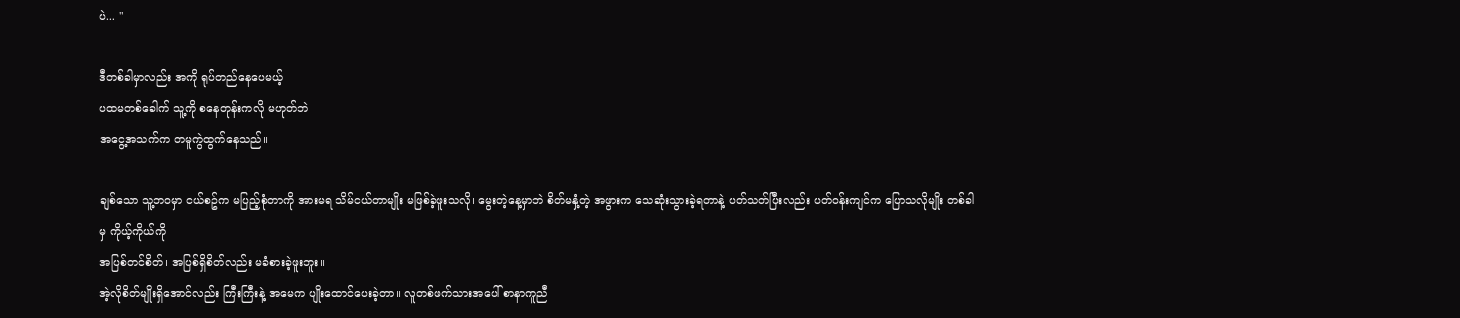ပဲ... "

ဒီတစ်ခါမှာလည်း အကို ရုပ်တည်နေပေမယ့်
ပထမတစ်ခေါက် သူ့ကို စနေတုန်းကလို မဟုတ်ဘဲ
အငွေ့အသက်က တမူကွဲထွက်နေသည်။

ချစ်သော သူ့ဘဝမှာ ငယ်စဥ်က မပြည့်စုံတာကို အားမရ သိမ်ငယ်တာမျိုး မဖြစ်ခဲ့ဖူးသလို၊ မွေးတဲ့နေ့မှာဘဲ စိတ်မနှံ့တဲ့ အဖွားက သေဆုံးသွားခဲ့ရတာနဲ့ ပတ်သတ်ပြီးလည်း ပတ်ဝန်းကျင်က ပြောသလိုမျိုး တစ်ခါမှ ကိုယ့်ကိုယ်ကို
အပြစ်တင်စိတ်၊ အပြစ်ရှိစိတ်လည်း မခံစားခဲ့ဖူးဘူး။
အဲ့လိုစိတ်မျိုးရှိအောင်လည်း ကြီးကြီးနဲ့ အမေက ပျိုးထောင်ပေးခဲ့တာ။ လူတစ်ဖက်သားအပေါ် စာနာကူညီ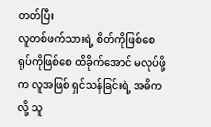တတ်ပြီး
လူတစ်ဖက်သားရဲ့ စိတ်ကိုဖြစ်စေ ရုပ်ကိုဖြစ်စေ ထိခိုက်အောင် မလုပ်ဖို့က လူအဖြစ် ရှင်သန်ခြင်းရဲ့ အဓိကလို့ သူ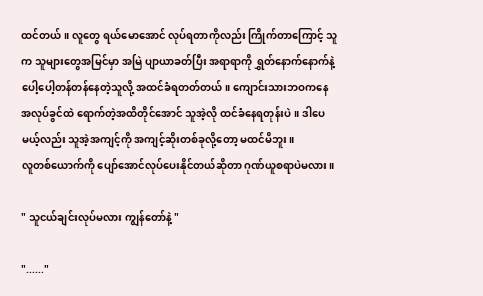ထင်တယ်။ လူတွေ ရယ်မောအောင် လုပ်ရတာကိုလည်း ကြိုက်တာကြောင့် သူက သူများတွေအမြင်မှာ အမြဲ ပျာယာခတ်ပြီး အရာရာကို ရွှတ်နောက်နောက်နဲ့ ပေါ့ပေါ့တန်တန်နေတဲ့သူလို့ အထင်ခံရတတ်တယ်။ ကျောင်းသားဘဝကနေ အလုပ်ခွင်ထဲ ရောက်တဲ့အထိတိုင်အောင် သူအဲ့လို ထင်ခံနေရတုန်းပဲ။ ဒါပေမယ့်လည်း သူအဲ့အကျင့်ကို အကျင့်ဆိုးတစ်ခုလို့တော့ မထင်မိဘူး။
လူတစ်ယောက်ကို ပျော်အောင်လုပ်ပေးနိုင်တယ်ဆိုတာ ဂုဏ်ယူစရာပဲမလား။

" သူငယ်ချင်းလုပ်မလား ကျွန်တော်နဲ့ "

"......"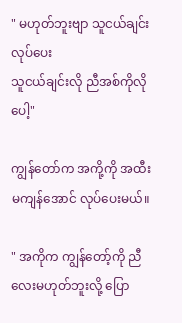" မဟုတ်ဘူးဗျာ သူငယ်ချင်းလုပ်ပေး
သူငယ်ချင်းလို ညီအစ်ကိုလိုပေါ့"

ကျွန်တော်က အကို့ကို အထီးမကျန်အောင် လုပ်ပေးမယ်။

" အကိုက ကျွန်တော့်ကို ညီလေးမဟုတ်ဘူးလို့ ပြော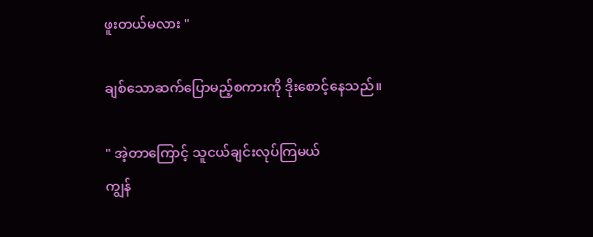ဖူးတယ်မလား "

ချစ်သောဆက်ပြောမည့်စကားကို ဒိုးစောင့်နေသည်။

" အဲ့တာကြောင့် သူငယ်ချင်းလုပ်ကြမယ်
ကျွန်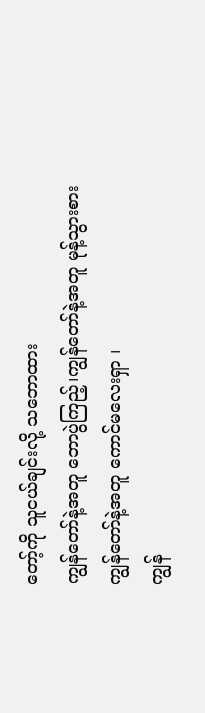တော့်ကို သူငယ်ချင်းလို့ သဘောထား
ကျွန်တော်နဲ့အတူ ဘောပွဲကြည့်၊ကျွန်တော်နဲ့အတူ မုန့်သွားစား
ကျွန်တော်နဲ့အတူ ကောင်မလေးရှာ ၊
ကျွန်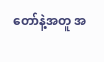တော်နဲ့အတူ အ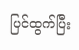ပြင်ထွက်ပြီး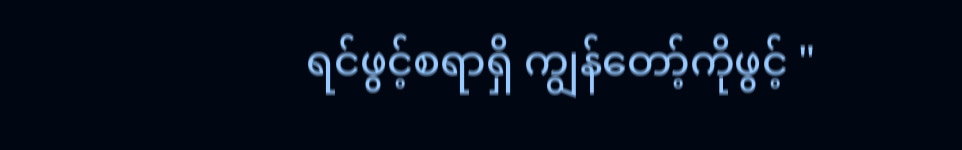ရင်ဖွင့်စရာရှိ ကျွန်တော့်ကိုဖွင့် "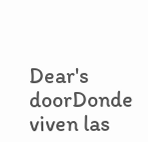Dear's doorDonde viven las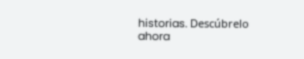historias. Descúbrelo ahora